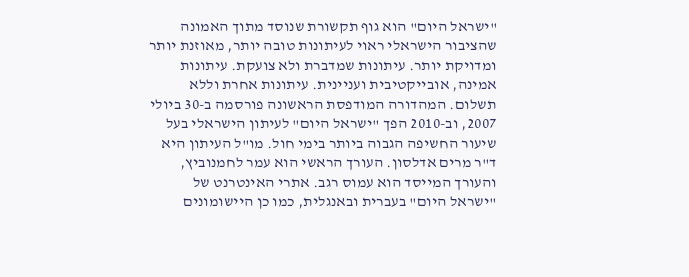"ישראל היום" הוא גוף תקשורת שנוסד מתוך האמונה שהציבור הישראלי ראוי לעיתונות טובה יותר, מאוזנת יותר ומדויקת יותר. עיתונות שמדברת ולא צועקת. עיתונות אמינה, אובייקטיבית ועניינית. עיתונות אחרת וללא תשלום. המהדורה המודפסת הראשונה פורסמה ב-30 ביולי 2007, וב-2010 הפך "ישראל היום" לעיתון הישראלי בעל שיעור החשיפה הגבוה ביותר בימי חול. מו"ל העיתון היא ד"ר מרים אדלסון. העורך הראשי הוא עמר לחמנוביץ, והעורך המייסד הוא עמוס רגב. אתרי האינטרנט של "ישראל היום" בעברית ובאנגלית, כמו כן היישומונים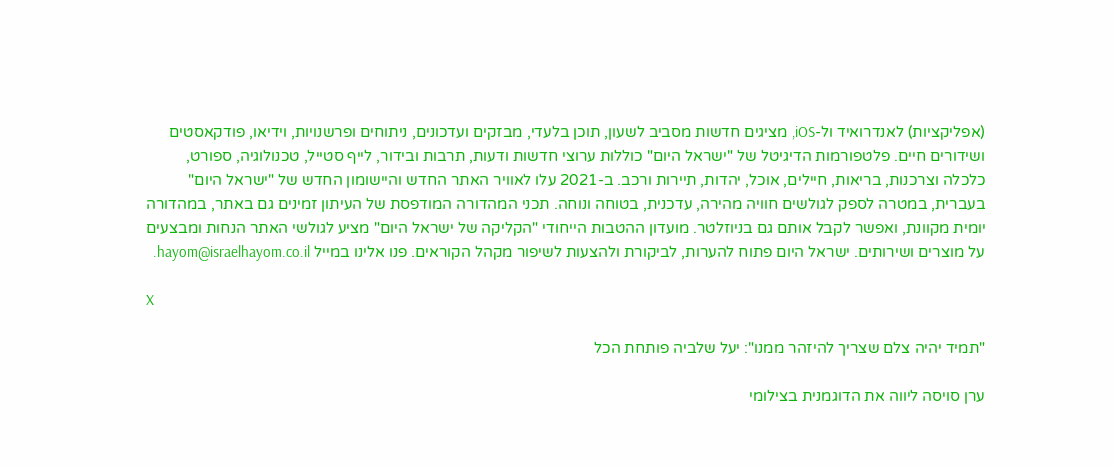(אפליקציות) לאנדרואיד ול-iOS, מציגים חדשות מסביב לשעון, תוכן בלעדי, מבזקים ועדכונים, ניתוחים ופרשנויות, וידיאו, פודקאסטים ושידורים חיים. פלטפורמות הדיגיטל של "ישראל היום" כוללות ערוצי חדשות ודעות, תרבות ובידור, לייף סטייל, טכנולוגיה, ספורט, כלכלה וצרכנות, בריאות, חיילים, אוכל, יהדות, תיירות ורכב. ב-2021 עלו לאוויר האתר החדש והיישומון החדש של "ישראל היום" בעברית, במטרה לספק לגולשים חוויה מהירה, עדכנית, בטוחה ונוחה. תכני המהדורה המודפסת של העיתון זמינים גם באתר, במהדורה יומית מקוונת, ואפשר לקבל אותם גם בניוזלטר. מועדון ההטבות הייחודי "הקליקה של ישראל היום" מציע לגולשי האתר הנחות ומבצעים על מוצרים ושירותים. ישראל היום פתוח להערות, לביקורת ולהצעות לשיפור מקהל הקוראים. פנו אלינו במייל hayom@israelhayom.co.il.

X

"תמיד יהיה צלם שצריך להיזהר ממנו": יעל שלביה פותחת הכל

ערן סויסה ליווה את הדוגמנית בצילומי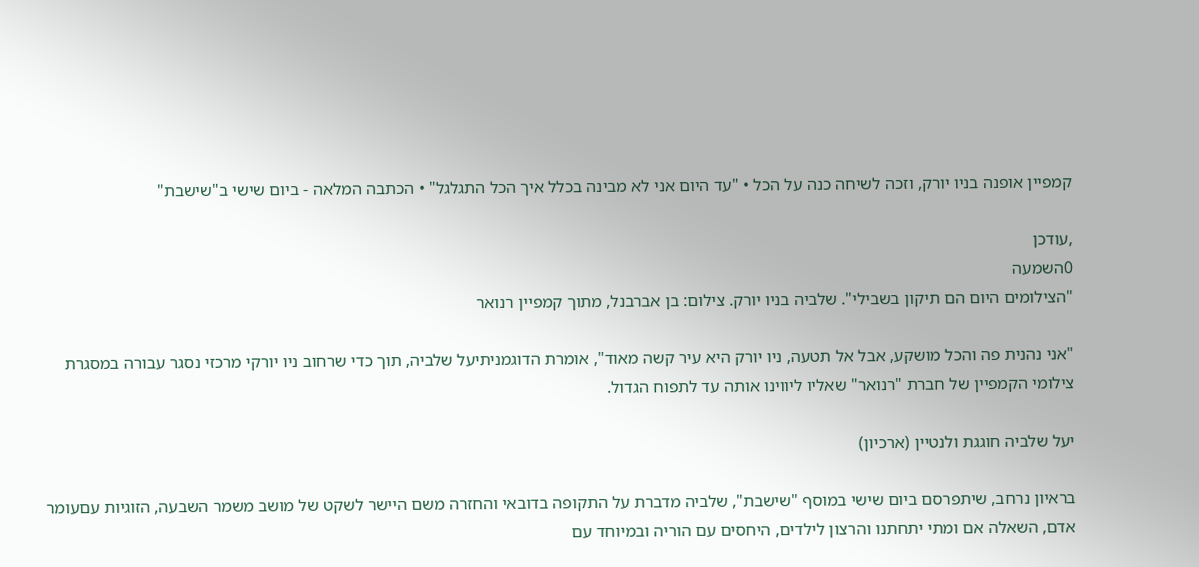קמפיין אופנה בניו יורק, וזכה לשיחה כנה על הכל • "עד היום אני לא מבינה בכלל איך הכל התגלגל" • הכתבה המלאה - ביום שישי ב"שישבת"

,עודכן
0השמעה
"הצילומים היום הם תיקון בשבילי". שלביה בניו יורק. צילום: בן אברבנל, מתוך קמפיין רנואר

"אני נהנית פה והכל מושקע, אבל אל תטעה, ניו יורק היא עיר קשה מאוד", אומרת הדוגמניתיעל שלביה, תוך כדי שרחוב ניו יורקי מרכזי נסגר עבורה במסגרת צילומי הקמפיין של חברת "רנואר" שאליו ליווינו אותה עד לתפוח הגדול.

יעל שלביה חוגגת ולנטיין (ארכיון)

בראיון נרחב, שיתפרסם ביום שישי במוסף "שישבת", שלביה מדברת על התקופה בדובאי והחזרה משם היישר לשקט של מושב משמר השבעה, הזוגיות עםעומר אדם, השאלה אם ומתי יתחתנו והרצון לילדים, היחסים עם הוריה ובמיוחד עם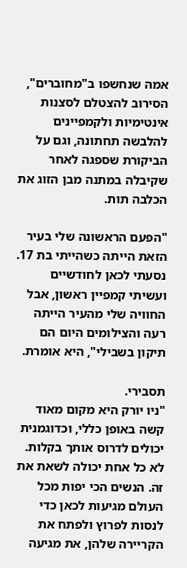אמה שנחשפו ב"מחוברים", הסירוב להצטלם לסצנות אינטימיות ולקמפיינים להלבשה תחתונה, וגם על הביקורת שספגה לאחר שקיבלה במתנה מבן הזוג את הכלבה תות.

"הפעם הראשונה שלי בעיר הזאת הייתה כשהייתי בת 17. נסעתי לכאן לחודשיים ועשיתי קמפיין ראשון, אבל החוויה שלי מהעיר הייתה רעה והצילומים היום הם תיקון בשבילי", היא אומרת.

תסבירי.
"ניו יורק היא מקום מאוד קשה באופן כללי, וכדוגמנית יכולים לדרוס אותך בקלות. לא כל אחת יכולה לשאת את זה. הנשים הכי יפות מכל העולם מגיעות לכאן כדי לנסות לפרוץ ולפתח את הקריירה שלהן, את מגיעה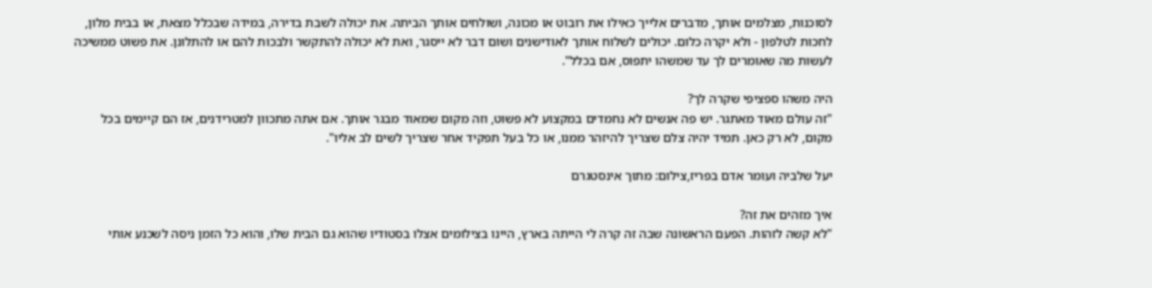לסוכנות, מצלמים אותך, מדברים אלייך כאילו את רובוט או מכונה, ושולחים אותך הביתה. את יכולה לשבת בדירה, במידה שבכלל מצאת, או בבית מלון, לחכות לטלפון - ולא יקרה כלום. יכולים לשלוח אותך לאודישנים ושום דבר לא ייסגר, ואת לא יכולה להתקשר ולבכות להם או להתלונן. את פשוט ממשיכה לעשות מה שאומרים לך עד שמשהו יתפוס, אם בכלל".

היה משהו ספציפי שקרה לך?
"זה עולם מאוד מאתגר. יש פה אנשים לא נחמדים במקצוע לא פשוט, וזה מקום שמאוד מבגר אותך. אם אתה מתכוון למטרידנים, אז הם קיימים בכל מקום, לא רק כאן. תמיד יהיה צלם שצריך להיזהר ממנו, או כל בעל תפקיד אחר שצריך לשים לב אליו".

יעל שלביה ועומר אדם בפריז,צילום: מתוך אינסטגרם

איך מזהים את זה?
"לא קשה לזהות. הפעם הראשונה שבה זה קרה לי הייתה בארץ, היינו בצילומים אצלו בסטודיו שהוא גם הבית שלו, והוא כל הזמן ניסה לשכנע אותי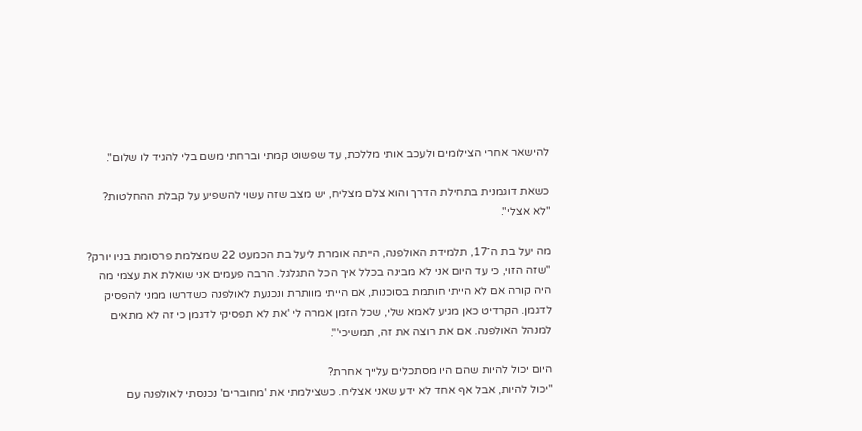להישאר אחרי הצילומים ולעכב אותי מללכת, עד שפשוט קמתי וברחתי משם בלי להגיד לו שלום".

כשאת דוגמנית בתחילת הדרך והוא צלם מצליח, יש מצב שזה עשוי להשפיע על קבלת ההחלטות?
"לא אצלי".

מה יעל בת ה־17, תלמידת האולפנה, הייתה אומרת ליעל בת הכמעט 22 שמצלמת פרסומת בניו יורק?
"שזה הזוי, כי עד היום אני לא מבינה בכלל איך הכל התגלגל. הרבה פעמים אני שואלת את עצמי מה היה קורה אם לא הייתי חותמת בסוכנות, אם הייתי מוותרת ונכנעת לאולפנה כשדרשו ממני להפסיק לדגמן. הקרדיט כאן מגיע לאמא שלי, שכל הזמן אמרה לי 'את לא תפסיקי לדגמן כי זה לא מתאים למנהל האולפנה. אם את רוצה את זה, תמשיכי'".

היום יכול להיות שהם היו מסתכלים עלייך אחרת?
"יכול להיות, אבל אף אחד לא ידע שאני אצליח. כשצילמתי את 'מחוברים' נכנסתי לאולפנה עם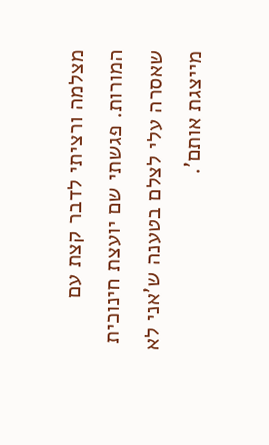מצלמה ורציתי לדבר קצת עם המורות. פגשתי שם יועצת חינוכית שאסרה עלי לצלם בטענה ש'אני לא מייצגת אותם'.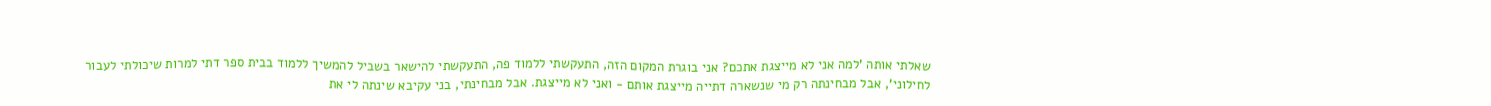שאלתי אותה 'למה אני לא מייצגת אתכם? אני בוגרת המקום הזה, התעקשתי ללמוד פה, התעקשתי להישאר בשביל להמשיך ללמוד בבית ספר דתי למרות שיכולתי לעבור לחילוני', אבל מבחינתה רק מי שנשארה דתייה מייצגת אותם - ואני לא מייצגת. אבל מבחינתי, בני עקיבא שינתה לי את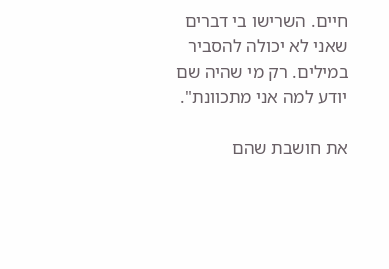חיים. השרישו בי דברים שאני לא יכולה להסביר במילים. רק מי שהיה שם יודע למה אני מתכוונת".

את חושבת שהם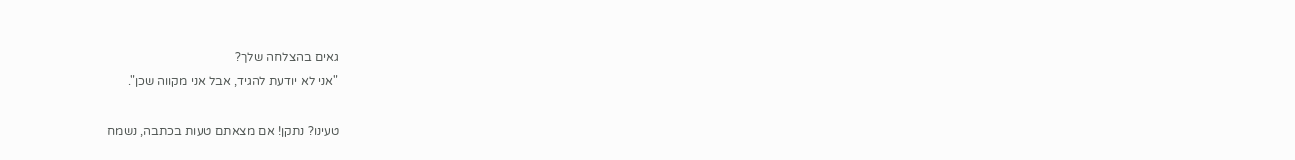גאים בהצלחה שלך?
"אני לא יודעת להגיד, אבל אני מקווה שכן".

טעינו? נתקן! אם מצאתם טעות בכתבה, נשמח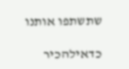שתשתפו אותנו

כדאילהכיר